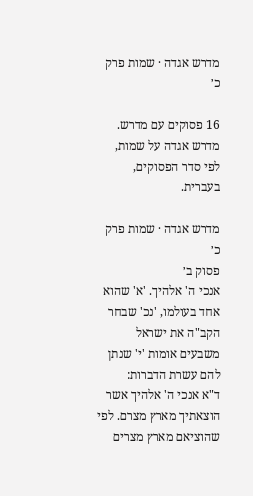מדרש אגדה · שמות פרק כ׳

16 פסוקים עם מדרש. מדרש אגדה על שמות, לפי סדר הפסוקים, בעברית.

מדרש אגדה · שמות פרק כ׳
פסוק ב׳
אנכי ה' אלהיך. 'א' שהוא אחד בעולמו, 'נכ' שבחר הקב"ה את ישראל משבעים אומות 'י' שנתן להם עשרת הדברות:
ד"א אנכי ה' אלהיך אשר הוצאתיך מארץ מצרם. לפי שהוציאם מארץ מצרים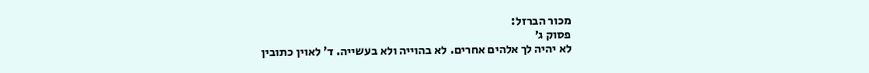מכור הברזל:
פסוק ג׳
לא יהיה לך אלהים אחרים. לא בהוייה ולא בעשייה. ד' לאוין כתובין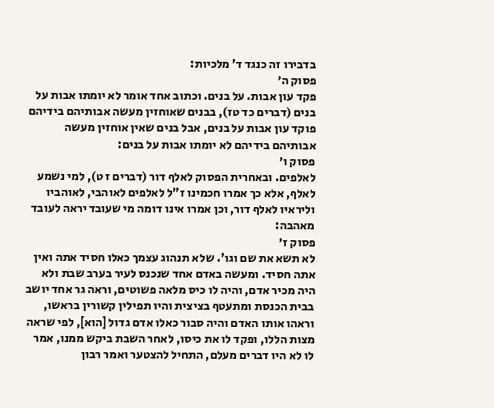בדבירו זה כנגד ד' מלכיות:
פסוק ה׳
פקד עון אבות. על בנים. וכתוב אחד אומר לא יומתו אבות על בנים (דברים כד טז), בבנים שאוחזין מעשה אבותיהם בידיהם פוקד עון אבות על בנים, אבל בנים שאין אוחזין מעשה אבותיהם בידיהם לא יומתו אבות על בנים:
פסוק ו׳
לאלפים. ובאחרית הפסוק לאלף דור (דברים ז ט), למי נשמע לאלף, אלא כך אמרו חכמינו ז"ל לאלפים לאוהבי, לאוהביו וליראיו לאלף דור, וכן אמרו אינו דומה מי שעובד יראה לעובד מאהבה:
פסוק ז׳
לא תשא את שם וגו'. שלא תנהוג עצמך כאלו חסיד אתה ואין אתה חסיד. ומעשה באדם אחד שנכנס לעיר בערב שבת ולא היה מכיר אדם, והיה לו כיס מלאה פשוטים, וראה גר אחד יושב בבית הכנסת ומתעטף בציצית והיו תפילין קשורין בראשו, וראהו אותו האדם והיה סבור כאלו אדם גדול [הוא], לפי שראה מצות הללו, ופקד לו את כיסו, לאחר השבת ביקש ממנו, אמר לו לא היו דברים מעלם, התחיל להצטער ואמר רבון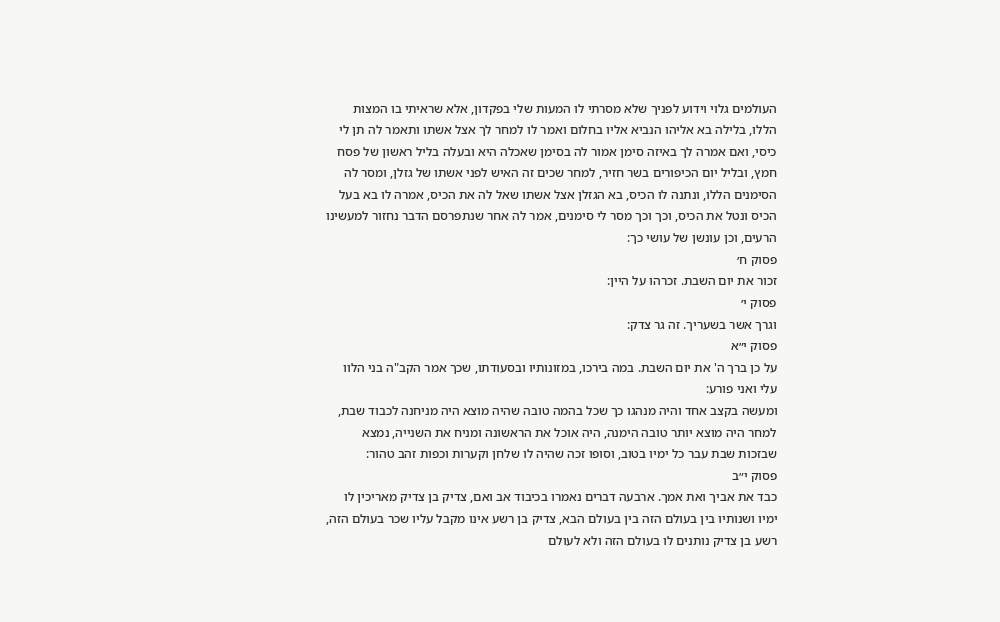העולמים גלוי וידוע לפניך שלא מסרתי לו המעות שלי בפקדון, אלא שראיתי בו המצות הללו, בלילה בא אליהו הנביא אליו בחלום ואמר לו למחר לך אצל אשתו ותאמר לה תן לי כיסי, ואם אמרה לך באיזה סימן אמור לה בסימן שאכלה היא ובעלה בליל ראשון של פסח חמץ, ובליל יום הכיפורים בשר חזיר, למחר שכים זה האיש לפני אשתו של גזלן, ומסר לה הסימנים הללו, ונתנה לו הכיס, בא הגזלן אצל אשתו שאל לה את הכיס, אמרה לו בא בעל הכיס ונטל את הכיס, וכך וכך מסר לי סימנים, אמר לה אחר שנתפרסם הדבר נחזור למעשינו הרעים, וכן עונשן של עושי כך:
פסוק ח׳
זכור את יום השבת. זכרהו על היין:
פסוק י׳
וגרך אשר בשעריך. זה גר צדק:
פסוק י״א
על כן ברך ה' את יום השבת. במה בירכו, במזונותיו ובסעודתו, שכך אמר הקב"ה בני הלוו עלי ואני פורע:
ומעשה בקצב אחד והיה מנהגו כך שכל בהמה טובה שהיה מוצא היה מניחנה לכבוד שבת, למחר היה מוצא יותר טובה הימנה, היה אוכל את הראשונה ומניח את השנייה, נמצא שבזכות שבת עבר כל ימיו בטוב, וסופו זכה שהיה לו שלחן וקערות וכפות זהב טהור:
פסוק י״ב
כבד את אביך ואת אמך. ארבעה דברים נאמרו בכיבוד אב ואם, צדיק בן צדיק מאריכין לו ימיו ושנותיו בין בעולם הזה בין בעולם הבא, צדיק בן רשע אינו מקבל עליו שכר בעולם הזה, רשע בן צדיק נותנים לו בעולם הזה ולא לעולם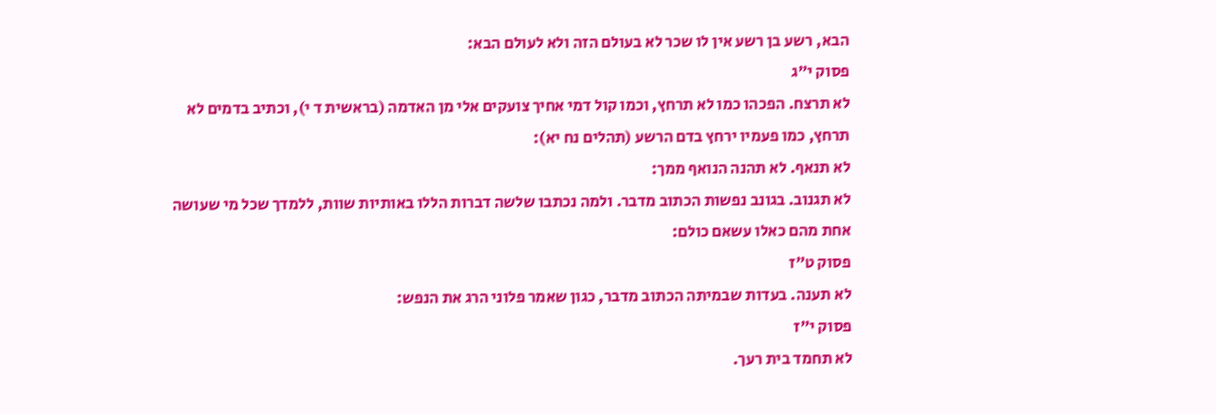הבא, רשע בן רשע אין לו שכר לא בעולם הזה ולא לעולם הבא:
פסוק י״ג
לא תרצח. הפכהו כמו לא תרחץ, וכמו קול דמי אחיך צועקים אלי מן האדמה (בראשית ד י), וכתיב בדמים לא תרחץ, כמו פעמיו ירחץ בדם הרשע (תהלים נח יא):
לא תנאף. לא תהנה הנואף ממך:
לא תגנוב. בגונב נפשות הכתוב מדבר. ולמה נכתבו שלשה דברות הללו באותיות שוות, ללמדך שכל מי שעושה אחת מהם כאלו עשאם כולם:
פסוק ט״ז
לא תענה. בעדות שבמיתה הכתוב מדבר, כגון שאמר פלוני הרג את הנפש:
פסוק י״ז
לא תחמד בית רעך.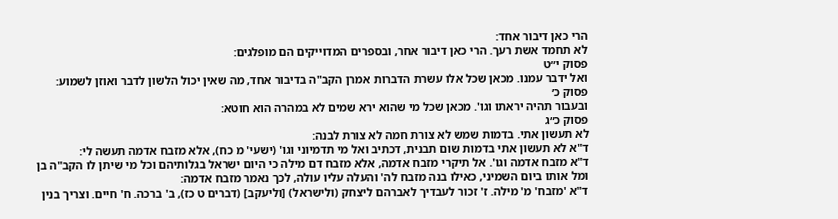הרי כאן דיבור אחד:
לא תחמד אשת רעך. הרי כאן דיבור אחר, ובספרים המדוייקים הם מופלגים:
פסוק י״ט
ואל ידבר עמנו. מכאן שכל אלו עשרת הדברות אמרן הקב"ה בדיבור אחד, מה שאין יכול הלשון לדבר ואוזן לשמוע:
פסוק כ׳
ובעבור תהיה יראתו וגו'. מכאן שכל מי שהוא ירא שמים לא במהרה הוא חוטא:
פסוק כ״ג
לא תעשון אתי. בדמות שמש לא צורת חמה לא צורת לבנה:
ד"א לא תעשון אתי בדמות שום תבנית, דכתיב ואל מי תדמיוני וגו' (ישעי' מ כח), אלא מזבח אדמה תעשה לי:
ד"א מזבח אדמה וגו'. אל תיקרי מזבח אדמה, אלא מזבח דם מילה כי היום ישראל בגלותיהם וכל מי שיתן לו הקב"ה בן ומל אותו ביום השמיני, כאילו בנה מזבח לה' והעלה עליו עולה, לכך נאמר מזבח אדמה:
ד"א 'מזבח' מ' מילה. ז' זכור לעבדיך לאברהם ליצחק (ולישראל) [וליעקב] (דברים ט כז), ב' ברכה. ח' חיים. וצריך בנין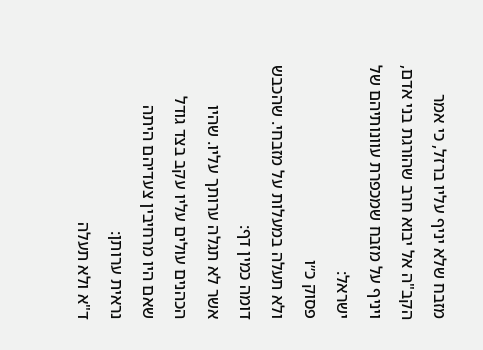מזבח שלא יניף עליו ברזל, כי אמר הקב"ה אל יבוא חרב שהורגת בני אדם, ויניף על מזבח שמכפרת עוונותיהם של ישראל:
פסוק כ״ו
ולא תעלה במעלות על מזבחי. שהכבש דומה כמין דף:
אשר לא תגלה ערותך עליו. שהיו הכהנים עולים עליו עקב בצד גודל שאם היו מרחיבין צעדיהם היתה נראית ערותן:
ד"א ולא תעלה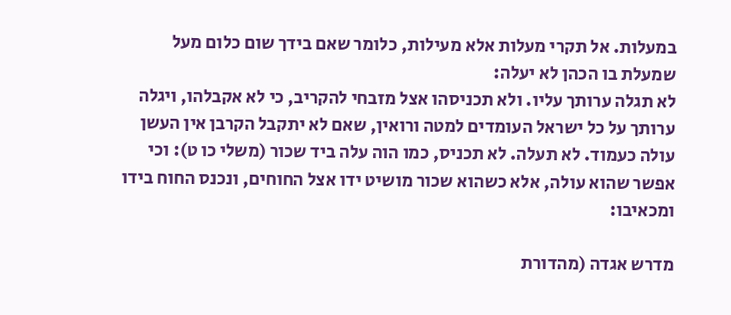במעלות. אל תקרי מעלות אלא מעילות, כלומר שאם בידך שום כלום מעל שמעלת בו הכהן לא יעלה:
לא תגלה ערותך עליו. ולא תכניסהו אצל מזבחי להקריב, כי לא אקבלהו, ויגלה ערותך על כל ישראל העומדים למטה ורואין, שאם לא יתקבל הקרבן אין העשן עולה כעמוד. לא תעלה. לא תכניס, כמו הוה עלה ביד שכור (משלי כו ט): וכי אפשר שהוא עולה, אלא כשהוא שכור מושיט ידו אצל החוחים, ונכנס החוח בידו ומכאיבו:

מדרש אגדה (מהדורת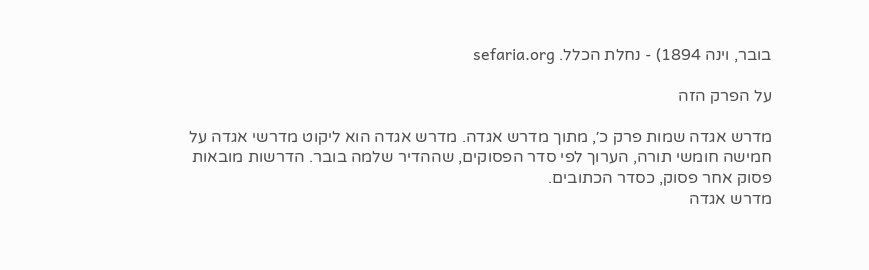בובר, וינה 1894) - נחלת הכלל. sefaria.org

על הפרק הזה

מדרש אגדה שמות פרק כ׳, מתוך מדרש אגדה. מדרש אגדה הוא ליקוט מדרשי אגדה על חמישה חומשי תורה, הערוך לפי סדר הפסוקים, שההדיר שלמה בובר. הדרשות מובאות פסוק אחר פסוק, כסדר הכתובים.
מדרש אגדה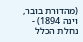(מהדורת בובר, וינה 1894) - נחלת הכלל